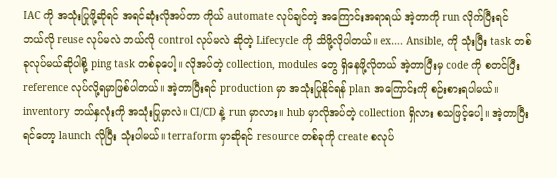IAC ကို အသုံးပြုဖို့ဆိုရင် အရင်ဆုံးလိုအပ်တာ ကိုယ် automate လုပ်ချင်တဲ့ အကြောင်းအရာရယ် အဲ့တာကို run လိုက်ပြီးရင် ဘယ်လို reuse လုပ်မလဲ ဘယ်လို control လုပ်မလဲ ဆိုတဲ့ Lifecycle ကို သိဖို့လိုပါတယ်။ ex…. Ansible, ကို သုံးပြီး task တစ်ခုလုပ်မယ်ဆိုပါစို့ ping task တစ်ခုပေါ့။ လိုအပ်တဲ့ collection, modules တွေ ရှိနေဖို့လိုတယ် အဲ့တာပြီးမှ code ကို စတင်ပြီး reference လုပ်လို့ရမှာဖြစ်ပါတယ်။ အဲ့တာပြီးရင် production မှာ အသုံးပြုနိုင်ရန် plan အကြောင်းကို စဉ်းစားရပါမယ်။ inventory ဘယ်နှလုံးကို အသုံးပြုမှာလဲ။ CI/CD နဲ့ run မှာလား။ hub မှာလိုအပ်တဲ့ collection ရှိလား စသဖြင့်ပေါ့။ အဲ့တာပြီးရင်တော့ launch လိုပြီး သုံးပါမယ်။ terraform မှာဆိုရင် resource တစ်ခုကို create စလုပ်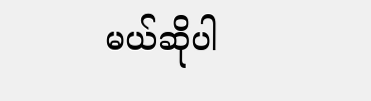မယ်ဆိုပါ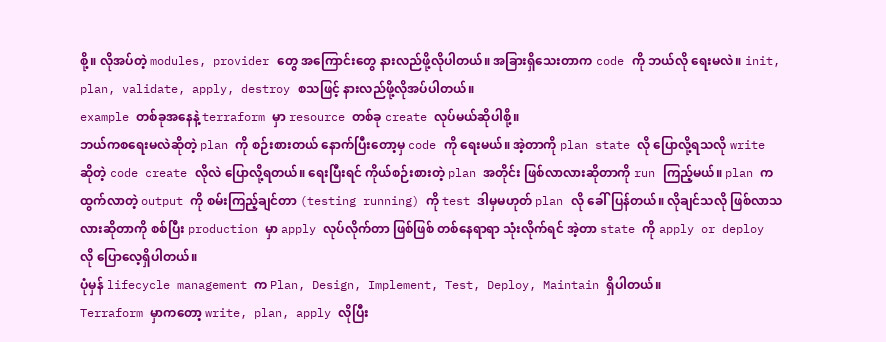စို့။ လိုအပ်တဲ့ modules, provider တွေ အကြောင်းတွေ နားလည်ဖို့လိုပါတယ်။ အခြားရှိသေးတာက code ကို ဘယ်လို ရေးမလဲ။ init, plan, validate, apply, destroy စသဖြင့် နားလည်ဖို့လိုအပ်ပါတယ်။
example တစ်ခုအနေနဲ့ terraform မှာ resource တစ်ခု create လုပ်မယ်ဆိုပါစို့။
ဘယ်ကစရေးမလဲဆိုတဲ့ plan ကို စဉ်းစားတယ် နောက်ပြီးတော့မှ code ကို ရေးမယ်။ အဲ့တာကို plan state လို ပြောလို့ရသလို write ဆိုတဲ့ code create လိုလဲ ပြောလို့ရတယ်။ ရေးပြီးရင် ကိုယ်စဉ်းစားတဲ့ plan အတိုင်း ဖြစ်လာလားဆိုတာကို run ကြည့်မယ်။ plan က ထွက်လာတဲ့ output ကို စမ်းကြည့်ချင်တာ (testing running) ကို test ဒါမှမဟုတ် plan လို ခေါ်ပြန်တယ်။ လိုချင်သလို ဖြစ်လာသလားဆိုတာကို စစ်ပြီး production မှာ apply လုပ်လိုက်တာ ဖြစ်ဖြစ် တစ်နေရာရာ သုံးလိုက်ရင် အဲ့တာ state ကို apply or deploy လို ပြောလေ့ရှိပါတယ်။
ပုံမှန် lifecycle management က Plan, Design, Implement, Test, Deploy, Maintain ရှိပါတယ်။
Terraform မှာကတော့ write, plan, apply လိုပြီး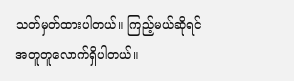သတ်မှတ်ထားပါတယ်။ ကြည့်မယ်ဆိုရင် အတူတူလောက်ရှိပါတယ်။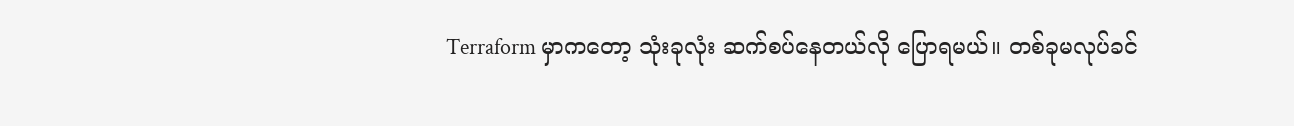Terraform မှာကတော့ သုံးခုလုံး ဆက်စပ်နေတယ်လို ပြောရမယ်။ တစ်ခုမလုပ်ခင်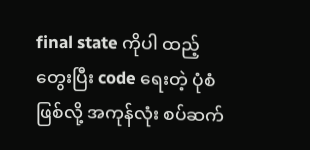final state ကိုပါ ထည့်တွေးပြီး code ရေးတဲ့ ပုံစံဖြစ်လို့ အကုန်လုံး စပ်ဆက်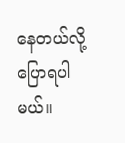နေတယ်လို့ ပြောရပါမယ်။